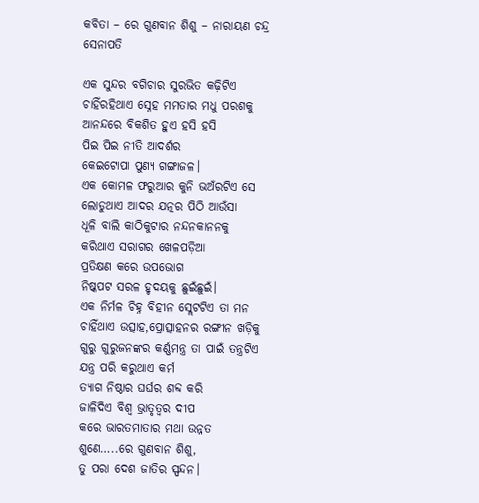କବିତା – ରେ ଗୁଣବାନ ଶିଶୁ – ନାରାୟଣ ଚନ୍ଦ୍ର ସେନାପତି

ଏକ ସୁନ୍ଦର ବଗିଚାର ସୁରଭିତ କଢ଼ିଟିଏ
ଚାହିଁରହିଥାଏ ସ୍ନେହ ମମତାର ମଧୁ ପରଶକୁ
ଆନନ୍ଦରେ ବିକଶିତ ହୁଏ ହସି ହସି
ପିଇ ପିଇ ନୀତି ଆଦର୍ଶର
କେଇଟୋପା ପୁଣ୍ୟ ଗଙ୍ଗାଜଳ।
ଏକ କୋମଳ ଫରୁଆର କୁନି ଭଅଁରଟିଏ ସେ
ଲୋଡୁଥାଏ ଆଦର ଯତ୍ନର ପିଠି ଆଉଁସା
ଧୂଳି ବାଲି କାଠିକୁଟାର ନନ୍ଦନକାନନକୁ
କରିଥାଏ ସରାଗର ଖେଳପଡ଼ିଆ
ପ୍ରତିକ୍ଷଣ କରେ ଉପଭୋଗ
ନିଷ୍କପଟ ସରଳ ହୃଦୟକୁ ଛୁଇଁଛୁଇଁ।
ଏକ ନିର୍ମଳ ଚିହ୍ନ ବିହୀନ ସ୍ଲେଟଟିଏ ତା ମନ
ଚାହିଁଥାଏ ଉତ୍ସାହ,ପ୍ରୋତ୍ସାହନର ରଙ୍ଗୀନ ଖଡ଼ିକୁ
ଗୁରୁ ଗୁରୁଜନଙ୍କର କର୍ଣ୍ଣମନ୍ତ୍ର ତା ପାଇଁ ତନ୍ତ୍ରଟିଏ
ଯନ୍ତ୍ର ପରି କରୁଥାଏ କର୍ମ
ତ୍ୟାଗ ନିଷ୍ଠାର ଘର୍ଘର ଶବ୍ଦ କରି
ଜାଳିଦିଏ ବିଶ୍ୱ ଭ୍ରାତୃତ୍ୱର ଦୀପ
କରେ ଭାରତମାତାର ମଥା ଉନ୍ନତ
ଶୁଣେ…..ରେ ଗୁଣବାନ ଶିଶୁ,
ତୁ ପରା ଦେଶ ଜାତିର ସ୍ପନ୍ଦନ।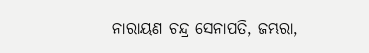ନାରାୟଣ ଚନ୍ଦ୍ର ସେନାପତି, ଜମ୍ଭରା,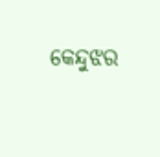କେନ୍ଦୁଝର